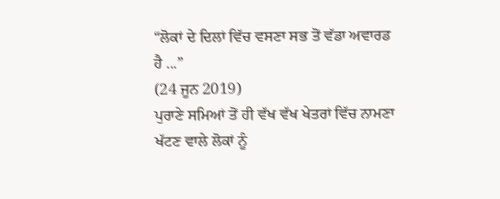“ਲੋਕਾਂ ਦੇ ਦਿਲਾਂ ਵਿੱਚ ਵਸਣਾ ਸਭ ਤੋਂ ਵੱਡਾ ਅਵਾਰਡ ਹੈ ...”
(24 ਜੂਨ 2019)
ਪੁਰਾਣੇ ਸਮਿਆਂ ਤੋਂ ਹੀ ਵੱਖ ਵੱਖ ਖੇਤਰਾਂ ਵਿੱਚ ਨਾਮਣਾ ਖੱਟਣ ਵਾਲੇ ਲੋਕਾਂ ਨੂੰ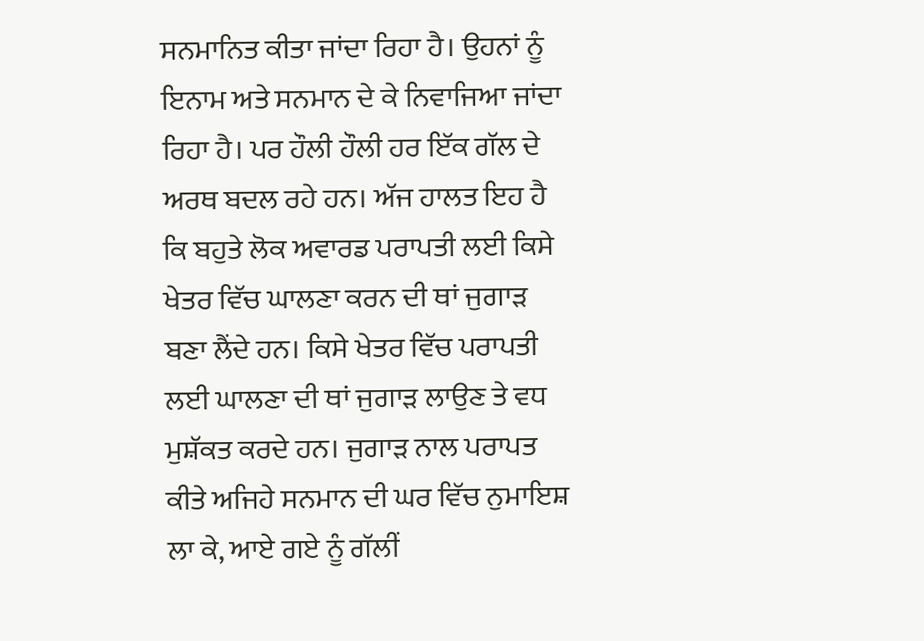ਸਨਮਾਨਿਤ ਕੀਤਾ ਜਾਂਦਾ ਰਿਹਾ ਹੈ। ਉਹਨਾਂ ਨੂੰ ਇਨਾਮ ਅਤੇ ਸਨਮਾਨ ਦੇ ਕੇ ਨਿਵਾਜਿਆ ਜਾਂਦਾ ਰਿਹਾ ਹੈ। ਪਰ ਹੌਲੀ ਹੌਲੀ ਹਰ ਇੱਕ ਗੱਲ ਦੇ ਅਰਥ ਬਦਲ ਰਹੇ ਹਨ। ਅੱਜ ਹਾਲਤ ਇਹ ਹੈ ਕਿ ਬਹੁਤੇ ਲੋਕ ਅਵਾਰਡ ਪਰਾਪਤੀ ਲਈ ਕਿਸੇ ਖੇਤਰ ਵਿੱਚ ਘਾਲਣਾ ਕਰਨ ਦੀ ਥਾਂ ਜੁਗਾੜ ਬਣਾ ਲੈਂਦੇ ਹਨ। ਕਿਸੇ ਖੇਤਰ ਵਿੱਚ ਪਰਾਪਤੀ ਲਈ ਘਾਲਣਾ ਦੀ ਥਾਂ ਜੁਗਾੜ ਲਾਉਣ ਤੇ ਵਧ ਮੁਸ਼ੱਕਤ ਕਰਦੇ ਹਨ। ਜੁਗਾੜ ਨਾਲ ਪਰਾਪਤ ਕੀਤੇ ਅਜਿਹੇ ਸਨਮਾਨ ਦੀ ਘਰ ਵਿੱਚ ਨੁਮਾਇਸ਼ ਲਾ ਕੇ, ਆਏ ਗਏ ਨੂੰ ਗੱਲੀਂ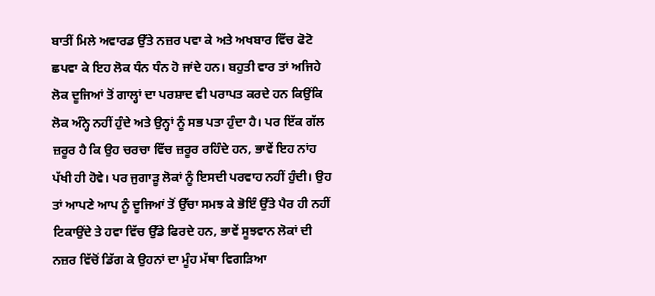ਬਾਤੀਂ ਮਿਲੇ ਅਵਾਰਡ ਉੱਤੇ ਨਜ਼ਰ ਪਵਾ ਕੇ ਅਤੇ ਅਖਬਾਰ ਵਿੱਚ ਫੋਟੋ ਛਪਵਾ ਕੇ ਇਹ ਲੋਕ ਧੰਨ ਧੰਨ ਹੋ ਜਾਂਦੇ ਹਨ। ਬਹੁਤੀ ਵਾਰ ਤਾਂ ਅਜਿਹੇ ਲੋਕ ਦੂਜਿਆਂ ਤੋਂ ਗਾਲ੍ਹਾਂ ਦਾ ਪਰਸ਼ਾਦ ਵੀ ਪਰਾਪਤ ਕਰਦੇ ਹਨ ਕਿਉਂਕਿ ਲੋਕ ਅੰਨ੍ਹੇ ਨਹੀਂ ਹੁੰਦੇ ਅਤੇ ਉਨ੍ਹਾਂ ਨੂੰ ਸਭ ਪਤਾ ਹੁੰਦਾ ਹੈ। ਪਰ ਇੱਕ ਗੱਲ ਜ਼ਰੂਰ ਹੈ ਕਿ ਉਹ ਚਰਚਾ ਵਿੱਚ ਜ਼ਰੂਰ ਰਹਿੰਦੇ ਹਨ, ਭਾਵੇਂ ਇਹ ਨਾਂਹ ਪੱਖੀ ਹੀ ਹੋਵੇ। ਪਰ ਜੁਗਾੜੂ ਲੋਕਾਂ ਨੂੰ ਇਸਦੀ ਪਰਵਾਹ ਨਹੀਂ ਹੁੰਦੀ। ਉਹ ਤਾਂ ਆਪਣੇ ਆਪ ਨੂੰ ਦੂਜਿਆਂ ਤੋਂ ਉੱਚਾ ਸਮਝ ਕੇ ਭੋਇੰ ਉੱਤੇ ਪੈਰ ਹੀ ਨਹੀਂ ਟਿਕਾਉਂਦੇ ਤੇ ਹਵਾ ਵਿੱਚ ਉੱਡੇ ਫਿਰਦੇ ਹਨ, ਭਾਵੇਂ ਸੂਝਵਾਨ ਲੋਕਾਂ ਦੀ ਨਜ਼ਰ ਵਿੱਚੋਂ ਡਿੱਗ ਕੇ ਉਹਨਾਂ ਦਾ ਮੂੰਹ ਮੱਥਾ ਵਿਗੜਿਆ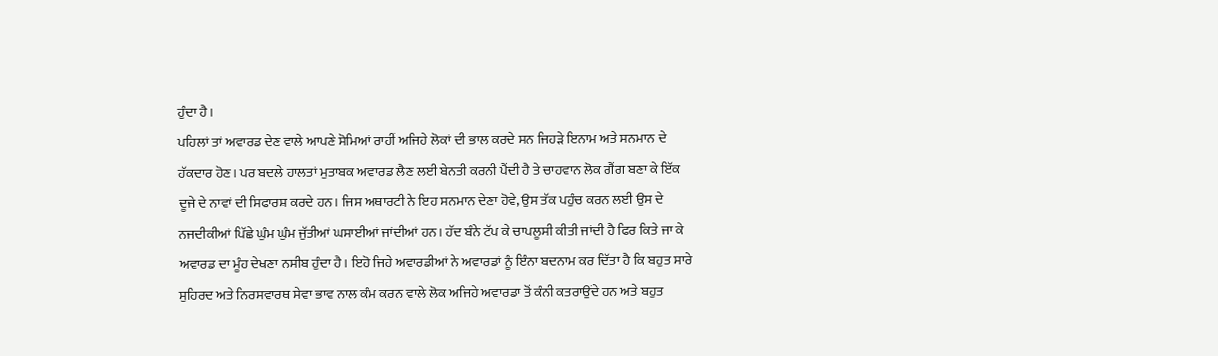ਹੁੰਦਾ ਹੈ।
ਪਹਿਲਾਂ ਤਾਂ ਅਵਾਰਡ ਦੇਣ ਵਾਲੇ ਆਪਣੇ ਸੋਮਿਆਂ ਰਾਹੀਂ ਅਜਿਹੇ ਲੋਕਾਂ ਦੀ ਭਾਲ ਕਰਦੇ ਸਨ ਜਿਹੜੇ ਇਨਾਮ ਅਤੇ ਸਨਮਾਨ ਦੇ ਹੱਕਦਾਰ ਹੋਣ। ਪਰ ਬਦਲੇ ਹਾਲਤਾਂ ਮੁਤਾਬਕ ਅਵਾਰਡ ਲੈਣ ਲਈ ਬੇਨਤੀ ਕਰਨੀ ਪੈਂਦੀ ਹੈ ਤੇ ਚਾਹਵਾਨ ਲੋਕ ਗੈਂਗ ਬਣਾ ਕੇ ਇੱਕ ਦੂਜੇ ਦੇ ਨਾਵਾਂ ਦੀ ਸਿਫਾਰਸ਼ ਕਰਦੇ ਹਨ। ਜਿਸ ਅਥਾਰਟੀ ਨੇ ਇਹ ਸਨਮਾਨ ਦੇਣਾ ਹੋਵੇ, ਉਸ ਤੱਕ ਪਹੁੰਚ ਕਰਨ ਲਈ ਉਸ ਦੇ ਨਜਦੀਕੀਆਂ ਪਿੱਛੇ ਘੁੰਮ ਘੁੰਮ ਜੁੱਤੀਆਂ ਘਸਾਈਆਂ ਜਾਂਦੀਆਂ ਹਨ। ਹੱਦ ਬੰਨੇ ਟੱਪ ਕੇ ਚਾਪਲੂਸੀ ਕੀਤੀ ਜਾਂਦੀ ਹੈ ਫਿਰ ਕਿਤੇ ਜਾ ਕੇ ਅਵਾਰਡ ਦਾ ਮੂੰਹ ਦੇਖਣਾ ਨਸੀਬ ਹੁੰਦਾ ਹੈ। ਇਹੋ ਜਿਹੇ ਅਵਾਰਡੀਆਂ ਨੇ ਅਵਾਰਡਾਂ ਨੂੰ ਇੰਨਾ ਬਦਨਾਮ ਕਰ ਦਿੱਤਾ ਹੈ ਕਿ ਬਹੁਤ ਸਾਰੇ ਸੁਹਿਰਦ ਅਤੇ ਨਿਰਸਵਾਰਥ ਸੇਵਾ ਭਾਵ ਨਾਲ ਕੰਮ ਕਰਨ ਵਾਲੇ ਲੋਕ ਅਜਿਹੇ ਅਵਾਰਡਾ ਤੋਂ ਕੰਨੀ ਕਤਰਾਉਂਦੇ ਹਨ ਅਤੇ ਬਹੁਤ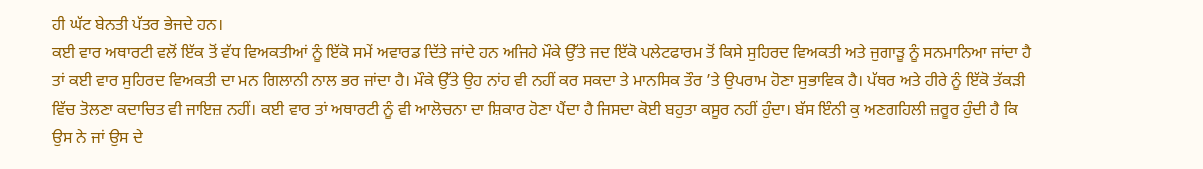ਹੀ ਘੱਟ ਬੇਨਤੀ ਪੱਤਰ ਭੇਜਦੇ ਹਨ।
ਕਈ ਵਾਰ ਅਥਾਰਟੀ ਵਲੋਂ ਇੱਕ ਤੋਂ ਵੱਧ ਵਿਅਕਤੀਆਂ ਨੂੰ ਇੱਕੋ ਸਮੇਂ ਅਵਾਰਡ ਦਿੱਤੇ ਜਾਂਦੇ ਹਨ ਅਜਿਹੇ ਮੌਕੇ ਉੱਤੇ ਜਦ ਇੱਕੋ ਪਲੇਟਫਾਰਮ ਤੋਂ ਕਿਸੇ ਸੁਹਿਰਦ ਵਿਅਕਤੀ ਅਤੇ ਜੁਗਾੜੂ ਨੂੰ ਸਨਮਾਨਿਆ ਜਾਂਦਾ ਹੈ ਤਾਂ ਕਈ ਵਾਰ ਸੁਹਿਰਦ ਵਿਅਕਤੀ ਦਾ ਮਨ ਗਿਲਾਨੀ ਨਾਲ ਭਰ ਜਾਂਦਾ ਹੈ। ਮੌਕੇ ਉੱਤੇ ਉਹ ਨਾਂਹ ਵੀ ਨਹੀਂ ਕਰ ਸਕਦਾ ਤੇ ਮਾਨਸਿਕ ਤੌਰ ’ਤੇ ਉਪਰਾਮ ਹੋਣਾ ਸੁਭਾਵਿਕ ਹੈ। ਪੱਥਰ ਅਤੇ ਹੀਰੇ ਨੂੰ ਇੱਕੋ ਤੱਕੜੀ ਵਿੱਚ ਤੋਲਣਾ ਕਦਾਚਿਤ ਵੀ ਜਾਇਜ਼ ਨਹੀਂ। ਕਈ ਵਾਰ ਤਾਂ ਅਥਾਰਟੀ ਨੂੰ ਵੀ ਆਲੋਚਨਾ ਦਾ ਸ਼ਿਕਾਰ ਹੋਣਾ ਪੈਂਦਾ ਹੈ ਜਿਸਦਾ ਕੋਈ ਬਹੁਤਾ ਕਸੂਰ ਨਹੀਂ ਹੁੰਦਾ। ਬੱਸ ਇੰਨੀ ਕੁ ਅਣਗਹਿਲੀ ਜ਼ਰੂਰ ਹੁੰਦੀ ਹੈ ਕਿ ਉਸ ਨੇ ਜਾਂ ਉਸ ਦੇ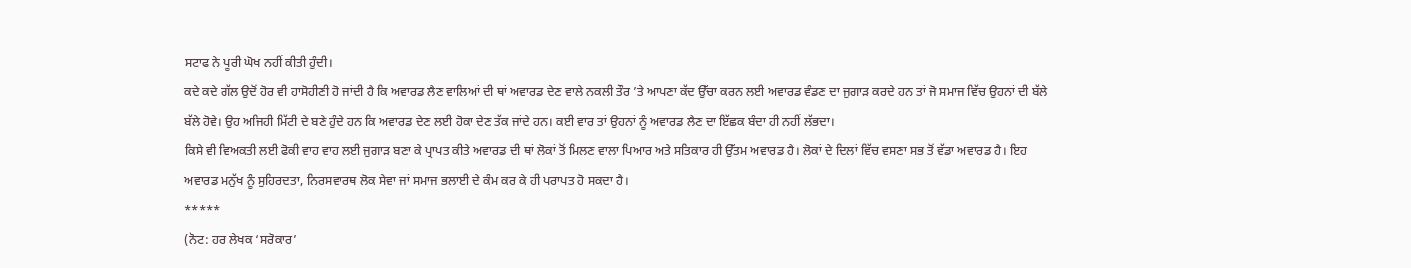ਸਟਾਫ ਨੇ ਪੂਰੀ ਘੋਖ ਨਹੀਂ ਕੀਤੀ ਹੁੰਦੀ।
ਕਦੇ ਕਦੇ ਗੱਲ ਉਦੋਂ ਹੋਰ ਵੀ ਹਾਸੋਹੀਣੀ ਹੋ ਜਾਂਦੀ ਹੈ ਕਿ ਅਵਾਰਡ ਲੈਣ ਵਾਲਿਆਂ ਦੀ ਥਾਂ ਅਵਾਰਡ ਦੇਣ ਵਾਲੇ ਨਕਲੀ ਤੌਰ ’ਤੇ ਆਪਣਾ ਕੱਦ ਉੱਚਾ ਕਰਨ ਲਈ ਅਵਾਰਡ ਵੰਡਣ ਦਾ ਜੁਗਾੜ ਕਰਦੇ ਹਨ ਤਾਂ ਜੋ ਸਮਾਜ ਵਿੱਚ ਉਹਨਾਂ ਦੀ ਬੱਲੇ ਬੱਲੇ ਹੋਵੇ। ਉਹ ਅਜਿਹੀ ਮਿੱਟੀ ਦੇ ਬਣੇ ਹੁੰਦੇ ਹਨ ਕਿ ਅਵਾਰਡ ਦੇਣ ਲਈ ਹੋਕਾ ਦੇਣ ਤੱਕ ਜਾਂਦੇ ਹਨ। ਕਈ ਵਾਰ ਤਾਂ ਉਹਨਾਂ ਨੂੰ ਅਵਾਰਡ ਲੈਣ ਦਾ ਇੱਛਕ ਬੰਦਾ ਹੀ ਨਹੀਂ ਲੱਭਦਾ।
ਕਿਸੇ ਵੀ ਵਿਅਕਤੀ ਲਈ ਫੋਕੀ ਵਾਹ ਵਾਹ ਲਈ ਜੁਗਾੜ ਬਣਾ ਕੇ ਪ੍ਰਾਪਤ ਕੀਤੇ ਅਵਾਰਡ ਦੀ ਥਾਂ ਲੋਕਾਂ ਤੋਂ ਮਿਲਣ ਵਾਲਾ ਪਿਆਰ ਅਤੇ ਸਤਿਕਾਰ ਹੀ ਉੱਤਮ ਅਵਾਰਡ ਹੈ। ਲੋਕਾਂ ਦੇ ਦਿਲਾਂ ਵਿੱਚ ਵਸਣਾ ਸਭ ਤੋਂ ਵੱਡਾ ਅਵਾਰਡ ਹੈ। ਇਹ ਅਵਾਰਡ ਮਨੁੱਖ ਨੂੰ ਸੁਹਿਰਦਤਾ, ਨਿਰਸਵਾਰਥ ਲੋਕ ਸੇਵਾ ਜਾਂ ਸਮਾਜ ਭਲਾਈ ਦੇ ਕੰਮ ਕਰ ਕੇ ਹੀ ਪਰਾਪਤ ਹੋ ਸਕਦਾ ਹੈ।
*****
(ਨੋਟ: ਹਰ ਲੇਖਕ ‘ਸਰੋਕਾਰ’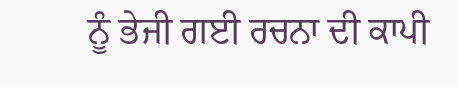ਨੂੰ ਭੇਜੀ ਗਈ ਰਚਨਾ ਦੀ ਕਾਪੀ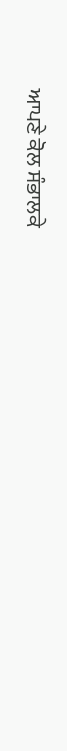ਆਪਣੇ ਕੋਲ ਸੰਭਾਲਕੇ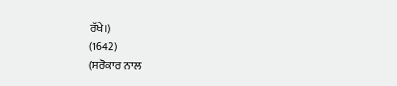ਰੱਖੇ।)
(1642)
(ਸਰੋਕਾਰ ਨਾਲ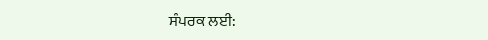ਸੰਪਰਕ ਲਈ: